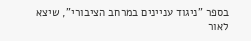בספר "ניגוד עניינים במרחב הציבורי", שיצא לאור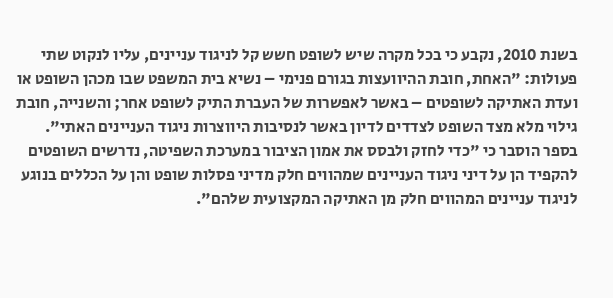בשנת 2010, נקבע כי בכל מקרה שיש לשופט חשש קל לניגוד עניינים, עליו לנקוט שתי פעולות: "האחת, חובת ההיוועצות בגורם פנימי – נשיא בית המשפט שבו מכהן השופט או ועדת האתיקה לשופטים – באשר לאפשרות של העברת התיק לשופט אחר; והשנייה, חובת גילוי מלא מצד השופט לצדדים לדיון באשר לנסיבות היווצרות ניגוד העניינים האתי".
בספר הוסבר כי "כדי לחזק ולבסס את אמון הציבור במערכת השפיטה, נדרשים השופטים להקפיד הן על דיני ניגוד העניינים שמהווים חלק מדיני פסלות שופט והן על הכללים בנוגע לניגוד עניינים המהווים חלק מן האתיקה המקצועית שלהם".